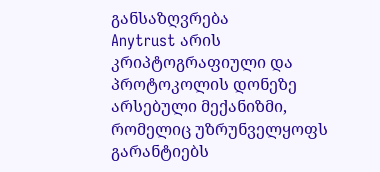განსაზღვრება
Anytrust არის კრიპტოგრაფიული და პროტოკოლის დონეზე არსებული მექანიზმი, რომელიც უზრუნველყოფს გარანტიებს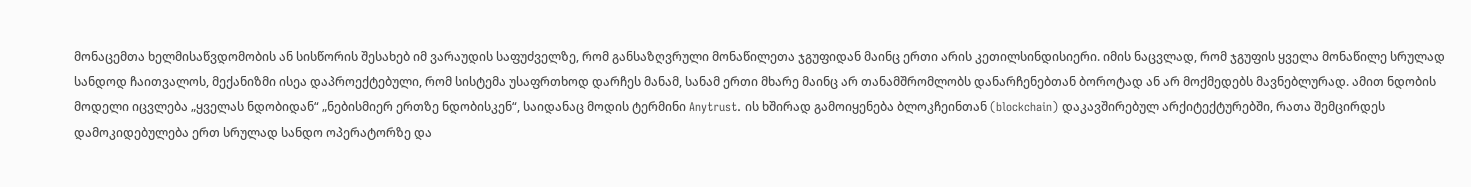მონაცემთა ხელმისაწვდომობის ან სისწორის შესახებ იმ ვარაუდის საფუძველზე, რომ განსაზღვრული მონაწილეთა ჯგუფიდან მაინც ერთი არის კეთილსინდისიერი. იმის ნაცვლად, რომ ჯგუფის ყველა მონაწილე სრულად სანდოდ ჩაითვალოს, მექანიზმი ისეა დაპროექტებული, რომ სისტემა უსაფრთხოდ დარჩეს მანამ, სანამ ერთი მხარე მაინც არ თანამშრომლობს დანარჩენებთან ბოროტად ან არ მოქმედებს მავნებლურად. ამით ნდობის მოდელი იცვლება „ყველას ნდობიდან“ „ნებისმიერ ერთზე ნდობისკენ“, საიდანაც მოდის ტერმინი Anytrust. ის ხშირად გამოიყენება ბლოკჩეინთან (blockchain) დაკავშირებულ არქიტექტურებში, რათა შემცირდეს დამოკიდებულება ერთ სრულად სანდო ოპერატორზე და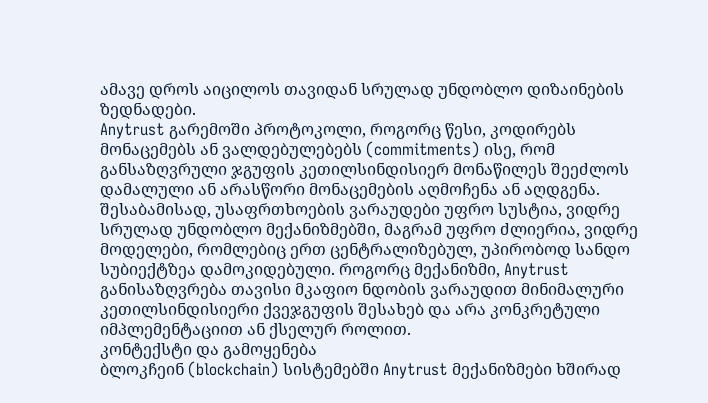ამავე დროს აიცილოს თავიდან სრულად უნდობლო დიზაინების ზედნადები.
Anytrust გარემოში პროტოკოლი, როგორც წესი, კოდირებს მონაცემებს ან ვალდებულებებს (commitments) ისე, რომ განსაზღვრული ჯგუფის კეთილსინდისიერ მონაწილეს შეეძლოს დამალული ან არასწორი მონაცემების აღმოჩენა ან აღდგენა. შესაბამისად, უსაფრთხოების ვარაუდები უფრო სუსტია, ვიდრე სრულად უნდობლო მექანიზმებში, მაგრამ უფრო ძლიერია, ვიდრე მოდელები, რომლებიც ერთ ცენტრალიზებულ, უპირობოდ სანდო სუბიექტზეა დამოკიდებული. როგორც მექანიზმი, Anytrust განისაზღვრება თავისი მკაფიო ნდობის ვარაუდით მინიმალური კეთილსინდისიერი ქვეჯგუფის შესახებ და არა კონკრეტული იმპლემენტაციით ან ქსელურ როლით.
კონტექსტი და გამოყენება
ბლოკჩეინ (blockchain) სისტემებში Anytrust მექანიზმები ხშირად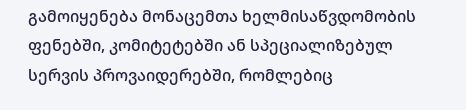გამოიყენება მონაცემთა ხელმისაწვდომობის ფენებში, კომიტეტებში ან სპეციალიზებულ სერვის პროვაიდერებში, რომლებიც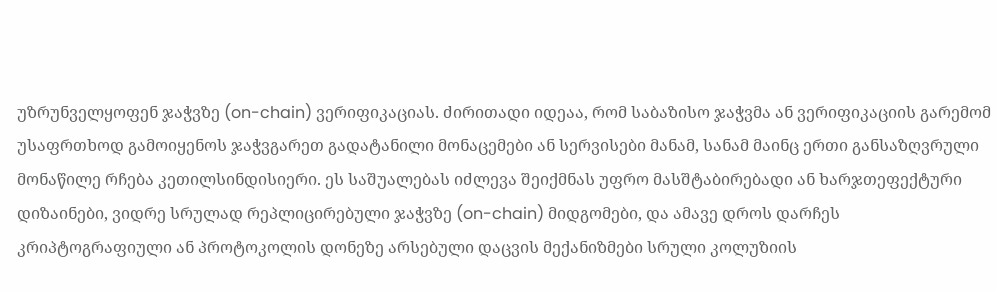უზრუნველყოფენ ჯაჭვზე (on-chain) ვერიფიკაციას. ძირითადი იდეაა, რომ საბაზისო ჯაჭვმა ან ვერიფიკაციის გარემომ უსაფრთხოდ გამოიყენოს ჯაჭვგარეთ გადატანილი მონაცემები ან სერვისები მანამ, სანამ მაინც ერთი განსაზღვრული მონაწილე რჩება კეთილსინდისიერი. ეს საშუალებას იძლევა შეიქმნას უფრო მასშტაბირებადი ან ხარჯთეფექტური დიზაინები, ვიდრე სრულად რეპლიცირებული ჯაჭვზე (on-chain) მიდგომები, და ამავე დროს დარჩეს კრიპტოგრაფიული ან პროტოკოლის დონეზე არსებული დაცვის მექანიზმები სრული კოლუზიის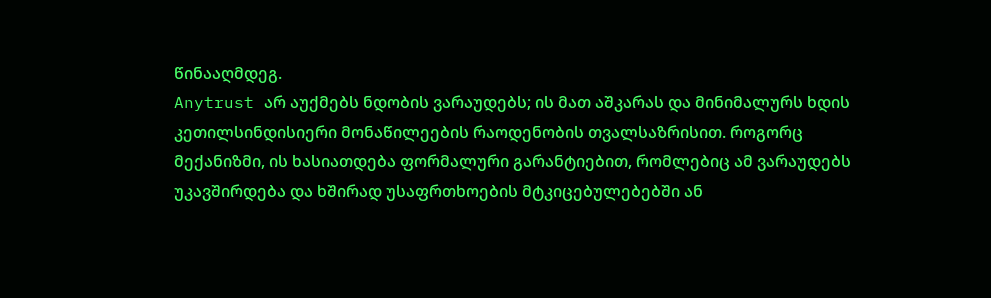წინააღმდეგ.
Anytrust არ აუქმებს ნდობის ვარაუდებს; ის მათ აშკარას და მინიმალურს ხდის კეთილსინდისიერი მონაწილეების რაოდენობის თვალსაზრისით. როგორც მექანიზმი, ის ხასიათდება ფორმალური გარანტიებით, რომლებიც ამ ვარაუდებს უკავშირდება და ხშირად უსაფრთხოების მტკიცებულებებში ან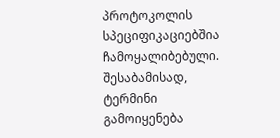პროტოკოლის სპეციფიკაციებშია ჩამოყალიბებული. შესაბამისად, ტერმინი გამოიყენება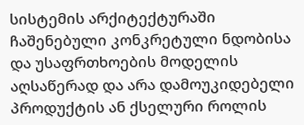სისტემის არქიტექტურაში ჩაშენებული კონკრეტული ნდობისა და უსაფრთხოების მოდელის აღსაწერად და არა დამოუკიდებელი პროდუქტის ან ქსელური როლის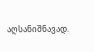აღსანიშნავად.